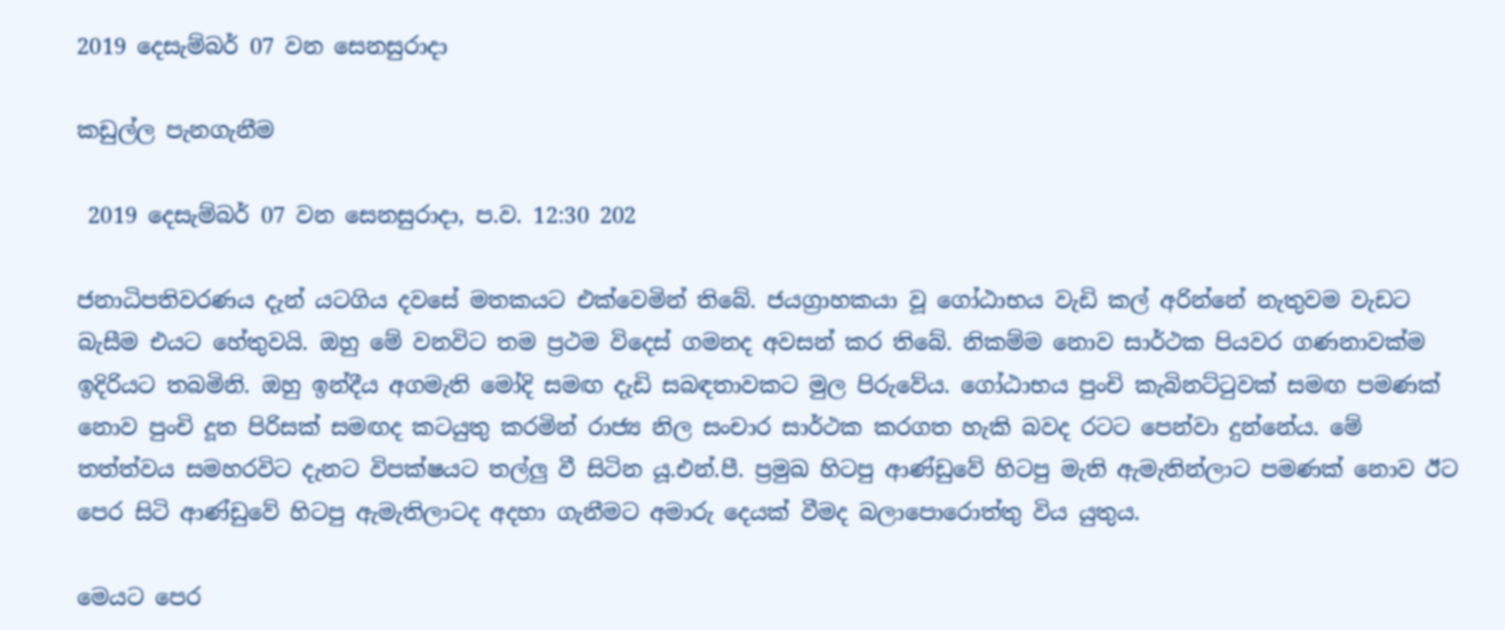2019 දෙසැම්බර් 07 වන සෙනසුරාදා

කඩුල්ල පැනගැනීම

 2019 දෙසැම්බර් 07 වන සෙනසුරාදා, ප.ව. 12:30 202

ජනාධිපතිවරණය දැන් යටගිය දවසේ මතකයට එක්වෙමින් තිබේ. ජයග්‍රාහකයා වූ ගෝඨාභය වැඩි කල් අරින්නේ නැතුවම වැඩට බැසීම එයට හේතුවයි. ඔහු මේ වනවිට තම ප්‍රථම විදෙස් ගමනද අවසන් කර තිබේ. නිකම්ම නොව සාර්ථක පියවර ගණනාවක්ම ඉදිරියට තබමිනි. ඔහු ඉන්දීය අගමැති මෝදි සමඟ දැඩි සබඳතාවකට මුල පිරුවේය. ගෝඨාභය පුංචි කැබිනට්ටුවක් සමඟ පමණක් නොව පුංචි දූත පිරිසක් සමඟද කටයුතු කරමින් රාජ්‍ය නිල සංචාර සාර්ථක කරගත හැකි බවද රටට පෙන්වා දුන්නේය. මේ තත්ත්වය සමහරවිට දැනට විපක්ෂයට තල්ලු වී සිටින යූ.එන්.පී. ප්‍රමුඛ හිටපු ආණ්ඩුවේ හිටපු මැති ඇමැතින්ලාට පමණක් නොව ඊට පෙර සිටි ආණ්ඩුවේ හිටපු ඇමැතිලාටද අදහා ගැනීමට අමාරු දෙයක් වීමද බලාපොරොත්තු විය යුතුය.

මෙයට පෙර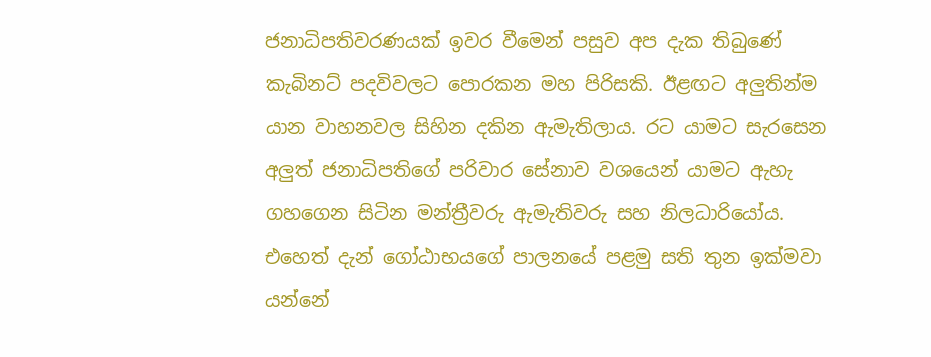ජනාධිපතිවරණයක් ඉවර වීමෙන් පසුව අප දැක තිබුණේ කැබිනට් පදවිවලට පොරකන මහ පිරිසකි. ඊළඟට අලුතින්ම යාන වාහනවල සිහින දකින ඇමැතිලාය. රට යාමට සැරසෙන අලුත් ජනාධිපතිගේ පරිවාර සේනාව වශයෙන් යාමට ඇහැ ගහගෙන සිටින මන්ත්‍රීවරු ඇමැතිවරු සහ නිලධාරියෝය. එහෙත් දැන් ගෝඨාභයගේ පාලනයේ පළමු සති තුන ඉක්මවා යන්නේ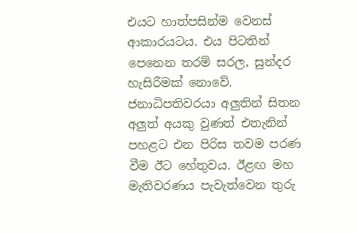එයට හාත්පසින්ම වෙනස් ආකාරයටය. එය පිටතින් පෙනෙන තරම් සරල, සුන්දර හැසිරීමක් නොවේ. ජනාධිපතිවරයා අලුතින් සිතන අලුත් අයකු වුණත් එතැනින් පහළට එන පිරිස තවම පරණ වීම ඊට හේතුවය. ඊළඟ මහ මැතිවරණය පැවැත්වෙන තුරු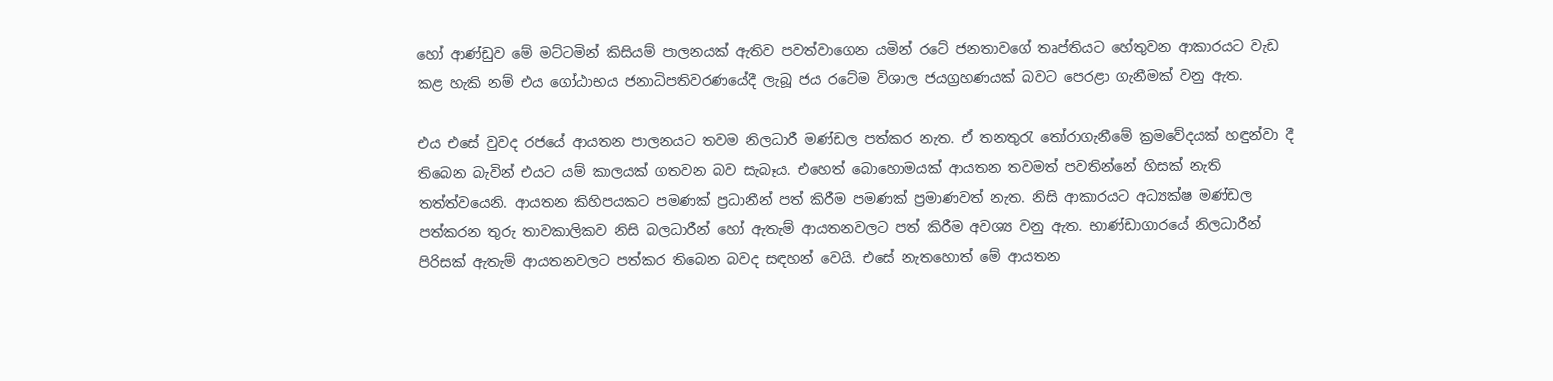හෝ ආණ්ඩුව මේ මට්ටමින් කිසියම් පාලනයක් ඇතිව පවත්වාගෙන යමින් රටේ ජනතාවගේ තෘප්තියට හේතුවන ආකාරයට වැඩ කළ හැකි නම් එය ගෝඨාභය ජනාධිපතිවරණයේදී ලැබූ ජය රටේම විශාල ජයග්‍රහණයක් බවට පෙරළා ගැනීමක් වනු ඇත.

එය එසේ වුවද රජයේ ආයතන පාලනයට තවම නිලධාරී මණ්ඩල පත්කර නැත. ඒ තනතුරැ තෝරාගැනීමේ ක්‍රමවේදයක් හඳුන්වා දී තිබෙන බැවින් එයට යම් කාලයක් ගතවන බව සැබෑය. එහෙත් බොහොමයක් ආයතන තවමත් පවතින්නේ හිසක් නැති තත්ත්වයෙනි. ආයතන කිහිපයකට පමණක් ප්‍රධානීන් පත් කිරීම පමණක් ප්‍රමාණවත් නැත. නිසි ආකාරයට අධ්‍යක්ෂ මණ්ඩල පත්කරන තුරු තාවකාලිකව නිසි බලධාරීන් හෝ ඇතැම් ආයතනවලට පත් කිරීම අවශ්‍ය වනු ඇත. භාණ්ඩාගාරයේ නිලධාරීන් පිරිසක් ඇතැම් ආයතනවලට පත්කර තිබෙන බවද සඳහන් වෙයි. එසේ නැතහොත් මේ ආයතන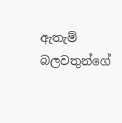ඇතැම් බලවතුන්ගේ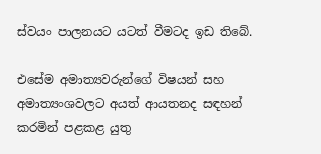ස්වයං පාලනයට යටත් වීමටද ඉඩ තිබේ.

එසේම අමාත්‍යවරුන්ගේ විෂයන් සහ අමාත්‍යංශවලට අයත් ආයතනද සඳහන් කරමින් පළකළ යුතු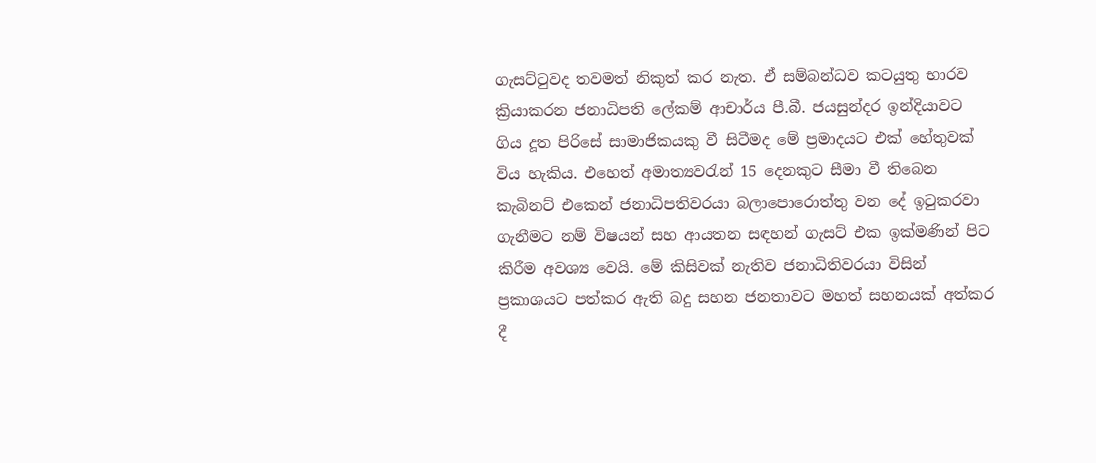ගැසට්ටුවද තවමත් නිකුත් කර නැත. ඒ සම්බන්ධව කටයුතු භාරව ක්‍රියාකරන ජනාධිපති ලේකම් ආචාර්ය පී.බී. ජයසුන්දර ඉන්දියාවට ගිය දූත පිරිසේ සාමාජිකයකු වී සිටීමද මේ ප්‍රමාදයට එක් හේතුවක් විය හැකිය. එහෙත් අමාත්‍යවරැන් 15 දෙනකුට සීමා වී තිබෙන කැබිනට් එකෙන් ජනාධිපතිවරයා බලාපොරොත්තු වන දේ ඉටුකරවා ගැනීමට නම් විෂයන් සහ ආයතන සඳහන් ගැසට් එක ඉක්මණින් පිට කිරීම අවශ්‍ය වෙයි. මේ කිසිවක් නැතිව ජනාධිතිවරයා විසින් ප්‍රකාශයට පත්කර ඇති බදු සහන ජනතාවට මහත් සහනයක් අත්කර දී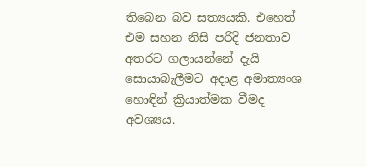තිබෙන බව සත්‍යයකි. එහෙත් එම සහන නිසි පරිදි ජනතාව අතරට ගලායන්නේ දැයි සොයාබැලීමට අදාළ අමාත්‍යංශ හොඳින් ක්‍රියාත්මක වීමද අවශ්‍යය.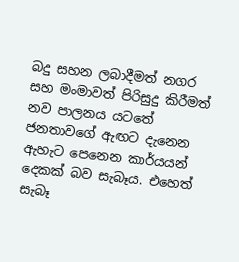බදු සහන ලබාදීමත් නගර සහ මංමාවත් පිරිසුදු කිරීමත් නව පාලනය යටතේ ජනතාවගේ ඇඟට දැනෙන ඇහැට පෙනෙන කාර්යයන් දෙකක් බව සැබෑය. එහෙත් සැබෑ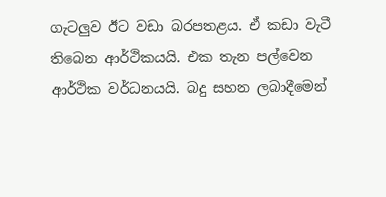ගැටලුව ඊට වඩා බරපතළය. ඒ කඩා වැටී තිබෙන ආර්ථිකයයි. එක තැන පල්වෙන ආර්ථික වර්ධනයයි. බදු සහන ලබාදීමෙන්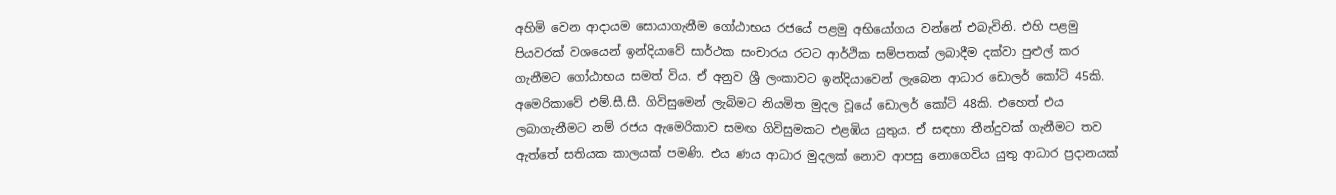අහිමි වෙන ආදායම සොයාගැනීම ගෝඨාභය රජයේ පළමු අභියෝගය වන්නේ එබැවිනි. එහි පළමු පියවරක් වශයෙන් ඉන්දියාවේ සාර්ථක සංචාරය රටට ආර්ථික සම්පතක් ලබාදීම දක්වා පුළුල් කර ගැනීමට ගෝඨාභය සමත් විය. ඒ අනුව ශ්‍රී ලංකාවට ඉන්දියාවෙන් ලැබෙන ආධාර ඩොලර් කෝටි 45කි. අමෙරිකාවේ එම්.සී.සී. ගිවිසුමෙන් ලැබිමට නියමිත මුදල වූයේ ඩොලර් කෝටි 48කි. එහෙත් එය ලබාගැනීමට නම් රජය ඇමෙරිකාව සමඟ ගිවිසුමකට එළඹිය යුතුය. ඒ සඳහා තීන්දුවක් ගැනීමට තව ඇත්තේ සතියක කාලයක් පමණි. එය ණය ආධාර මුදලක් නොව ආපසු නොගෙවිය යුතු ආධාර ප්‍රදානයක්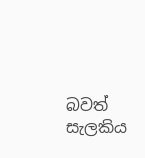බවත් සැලකිය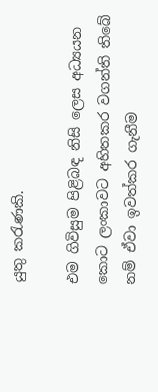යුතු කරැණකි.

එම ගිවිසුම පිළිබඳ නිසි ලෙස අධ්‍යයන කොට ලංකාවට අහිතකර වගන්ති තිබේ නම් ඒවා ඉවත්කර ගැනීම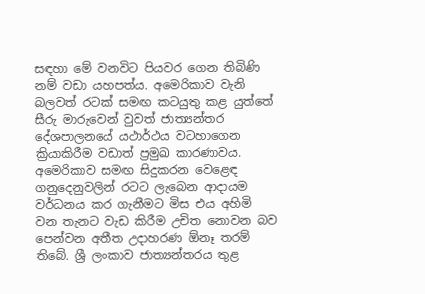සඳහා මේ වනවිට පියවර ගෙන තිබිණි නම් වඩා යහපත්ය. අමෙරිකාව වැනි බලවත් රටක් සමඟ කටයුතු කළ යුත්තේ සීරු මාරුවෙන් වුවත් ජාත්‍යන්තර දේශපාලනයේ යථාර්ථය වටහාගෙන ක්‍රියාකිරීම වඩාත් ප්‍රමුඛ කාරණාවය. අමෙරිකාව සමඟ සිදුකරන වෙළෙඳ ගනුදෙනුවලින් රටට ලැබෙන ආදායම වර්ධනය කර ගැනීමට මිස එය අහිමි වන තැනට වැඩ කිරීම උචිත නොවන බව පෙන්වන අතීත උදාහරණ ඕනෑ තරම් තිබේ. ශ්‍රී ලංකාව ජාත්‍යන්තරය තුළ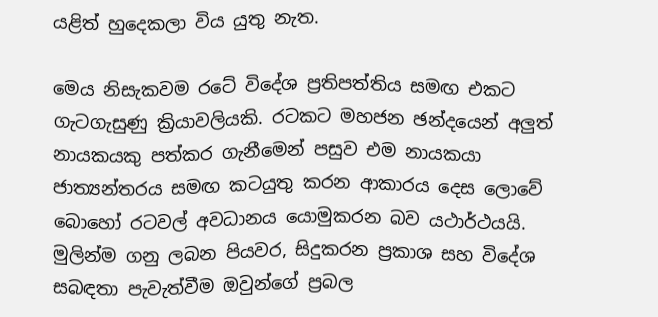යළිත් හුදෙකලා විය යුතු නැත.

මෙය නිසැකවම රටේ විදේශ ප්‍රතිපත්තිය සමඟ එකට ගැටගැසුණු ක්‍රියාවලියකි. රටකට මහජන ඡන්දයෙන් අලුත් නායකයකු පත්කර ගැනීමෙන් පසුව එම නායකයා ජාත්‍යන්තරය සමඟ කටයුතු කරන ආකාරය දෙස ලොවේ බොහෝ රටවල් අවධානය යොමුකරන බව යථාර්ථයයි. මුලින්ම ගනු ලබන පියවර, සිදුකරන ප්‍රකාශ සහ විදේශ සබඳතා පැවැත්වීම ඔවුන්ගේ ප්‍රබල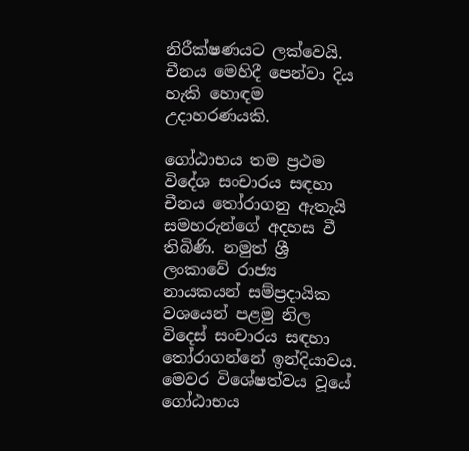නිරීක්ෂණයට ලක්වෙයි. චීනය මෙහිදී පෙන්වා දිය හැකි හොඳම උදාහරණයකි.

ගෝඨාභය තම ප්‍රථම විදේශ සංචාරය සඳහා චීනය තෝරාගනු ඇතැයි සමහරුන්ගේ අදහස වී තිබිණි. නමුත් ශ්‍රී ලංකාවේ රාජ්‍ය නායකයන් සම්ප්‍රදායික වශයෙන් පළමු නිල විදෙස් සංචාරය සඳහා තෝරාගන්නේ ඉන්දියාවය. මෙවර විශේෂත්වය වූයේ ගෝඨාභය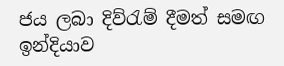ජය ලබා දිව්රැම් දීමත් සමඟ ඉන්දියාව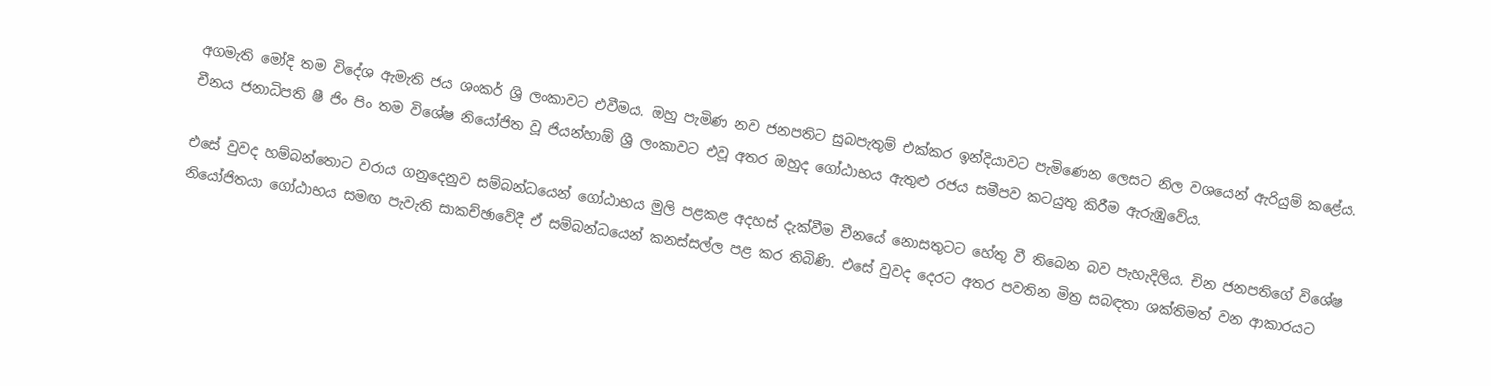අගමැති මෝදි තම විදේශ ඇමැති ජය ශංකර් ශ්‍රි ලංකාවට එවීමය. ඔහු පැමිණ නව ජනපතිට සුබපැතුම් එක්කර ඉන්දියාවට පැමිණෙන ලෙසට නිල වශයෙන් ඇරියුම් කළේය. චීනය ජනාධිපති ෂී ජිං පිං තම විශේෂ නියෝජිත වූ ජියන්හාඕ ශ්‍රී ලංකාවට එවූ අතර ඔහුද ගෝඨාභය ඇතුළු රජය සමීපව කටයුතු කිරීම ඇරුඹුවේය.

එසේ වුවද හම්බන්තොට වරාය ගනුදෙනුව සම්බන්ධයෙන් ගෝඨාභය මුලි පළකළ අදහස් දැක්වීම චීනයේ නොසතුටට හේතු වී තිබෙන බව පැහැදිලිය. චින ජනපතිගේ විශේෂ නියෝජිතයා ගෝඨාභය සමඟ පැවැති සාකච්ඡාවේදී ඒ සම්බන්ධයෙන් කනස්සල්ල පළ කර තිබිණි. එසේ වුවද දෙරට අතර පවතින මිත්‍ර සබඳතා ශක්තිමත් වන ආකාරයට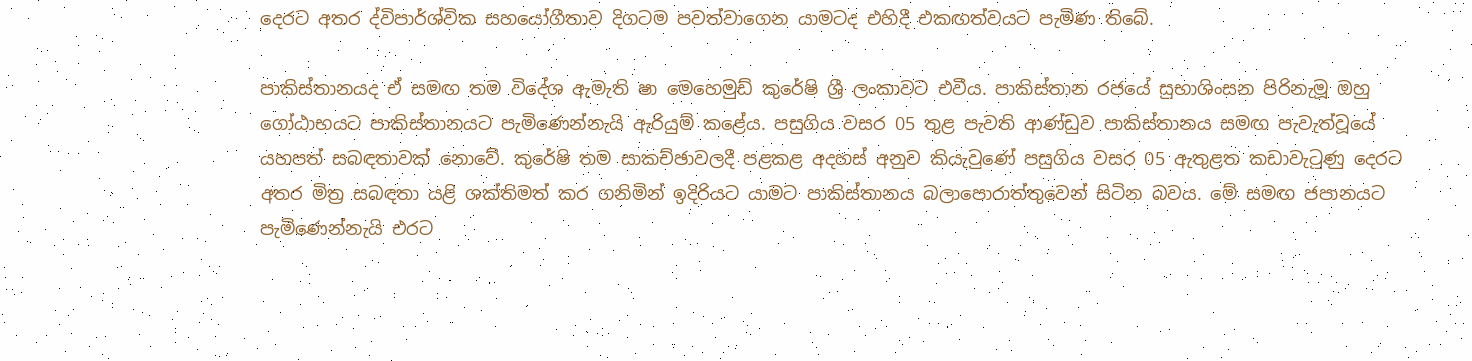දෙරට අතර ද්විපාර්ශ්වික සහයෝගීතාව දිගටම පවත්වාගෙන යාමටද එහිදී එකඟත්වයට පැමිණ තිබේ.

පාකිස්තානයද ඒ සමඟ තම විදේශ ඇමැති ෂා මෙහෙමුඩ් කුරේෂි ශ්‍රී ලංකාවට එවීය. පාකිස්තාන රජයේ සුභාශිංසන පිරිනැමූ ඔහු ගෝඨාභයට පාකිස්තානයට පැමිණෙන්නැයි ඇරියුම් කළේය. පසුගිය වසර 05 තුළ පැවති ආණ්ඩුව පාකිස්තානය සමඟ පැවැත්වූයේ යහපත් සබඳතාවක් නොවේ. කුරේෂි තම සාකච්ඡාවලදී පළකළ අදහස් අනුව කියැවුණේ පසුගිය වසර 05 ඇතුළත කඩාවැටුණු දෙරට අතර මිත්‍ර සබඳතා යළි ශක්තිමත් කර ගනිමින් ඉදිරියට යාමට පාකිස්තානය බලාපොරාත්තුවෙන් සිටින බවය. මේ සමඟ ජපානයට පැමිණෙන්නැයි එරට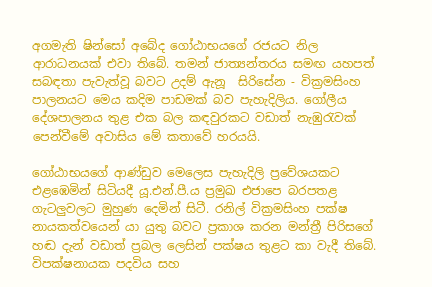අගමැති ෂින්සෝ අබේද ගෝඨාභයගේ රජයට නිල ආරාධනයක් එවා තිබේ. තමන් ජාත්‍යන්තරය සමඟ යහපත් සබඳතා පැවැත්වූ බවට උදම් ඇනූ  සිරිසේන - වික්‍රමසිංහ පාලනයට මෙය කදිම පාඩමක් බව පැහැදිලිය. ගෝලීය දේශපාලනය තුළ එක බල කඳවුරකට වඩාත් නැඹුරැවක් පෙන්වීමේ අවාසිය මේ කතාවේ හරයයි.

ගෝඨාභයගේ ආණ්ඩුව මෙලෙස පැහැදිලි ප්‍රවේශයකට එළඹෙමින් සිටියදී යූ.එන්.පී.ය ප්‍රමුඛ එජාපෙ බරපතළ ගැටලුවලට මුහුණ දෙමින් සිටී. රනිල් වික්‍රමසිංහ පක්ෂ නායකත්වයෙන් යා යුතු බවට ප්‍රකාශ කරන මන්ත්‍රී පිරිසගේ හඬ දැන් වඩාත් ප්‍රබල ලෙසින් පක්ෂය තුළට කා වැදී තිබේ. විපක්ෂනායක පදවිය සහ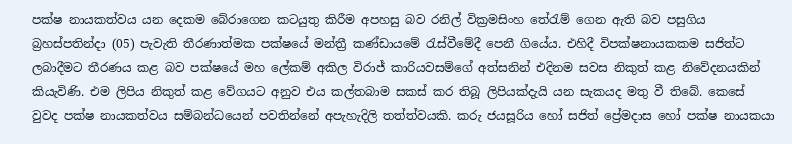පක්ෂ නායකත්වය යන දෙකම බේරාගෙන කටයුතු කිරීම අපහසු බව රනිල් වික්‍රමසිංහ තේරැම් ගෙන ඇති බව පසුගිය බ්‍රහස්පතින්දා (05) පැවැති තීරණාත්මක පක්ෂයේ මන්ත්‍රී කණ්ඩායමේ රැස්වීමේදී පෙනී ගියේය. එහිදී විපක්ෂනායකකම සජිත්ට ලබාදීමට තීරණය කළ බව පක්ෂයේ මහ ලේකම් අකිල විරාජ් කාරියවසම්ගේ අත්සනින් එදිනම සවස නිකුත් කළ නිවේදනයකින් කියැවිණි. එම ලිපිය නිකුත් කළ වේගයට අනුව එය කල්තබාම සකස් කර තිබූ ලිපියක්දැයි යන සැකයද මතු වී තිබේ. කෙසේ වුවද පක්ෂ නායකත්වය සම්බන්ධයෙන් පවතින්නේ අපැහැදිලි තත්ත්වයකි. කරු ජයසූරිය හෝ සජිත් ප්‍රේමදාස හෝ පක්ෂ නායකයා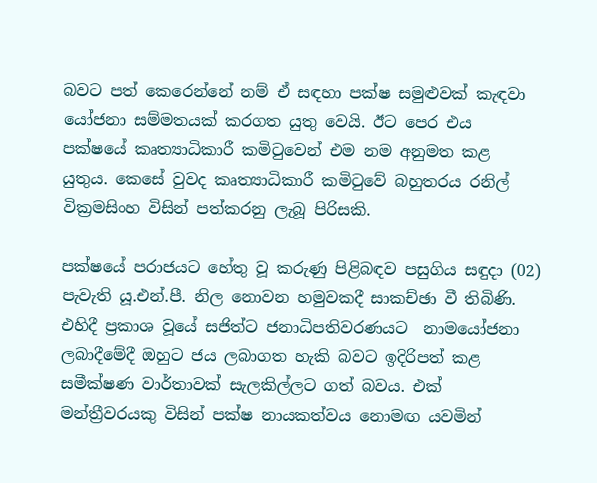බවට පත් කෙරෙන්නේ නම් ඒ සඳහා පක්ෂ සමුළුවක් කැඳවා යෝජනා සම්මතයක් කරගත යුතු වෙයි. ඊට පෙර එය පක්ෂයේ කෘත්‍යාධිකාරී කමිටුවෙන් ‍එම නම අනුමත කළ යුතුය. කෙසේ වුවද කෘත්‍යාධිකාරී කමිටුවේ බහුතරය රනිල් වික්‍රමසිංහ විසින් පත්කරනු ලැබූ පිරිසකි.

පක්ෂයේ පරාජයට හේතු වූ කරුණු පිළිබඳව පසුගිය සඳුදා (02) පැවැති යූ.එන්.පී. නිල නොවන හමුවකදී සාකච්ඡා වී තිබිණි. එහිදී ප්‍රකාශ වූයේ සජිත්ට ජනාධිපතිවරණයට  නාමයෝජනා ලබාදීමේදී ඔහුට ජය ලබාගත හැකි බවට ඉදිරිපත් කළ සමීක්ෂණ වාර්තාවක් සැලකිල්ලට ගත් බවය. එක් මන්ත්‍රීවරයකු විසින් පක්ෂ නායකත්වය නොමඟ යවමින්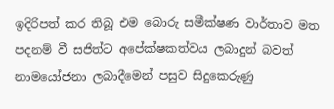ඉදිරිපත් කර තිබූ එම බොරු සමීක්ෂණ වාර්තාව මත පදනම් වී සජිත්ට අපේක්ෂකත්වය ලබාදුන් බවත් නාමයෝජනා ලබාදීමෙන් පසුව සිදුකෙරුණු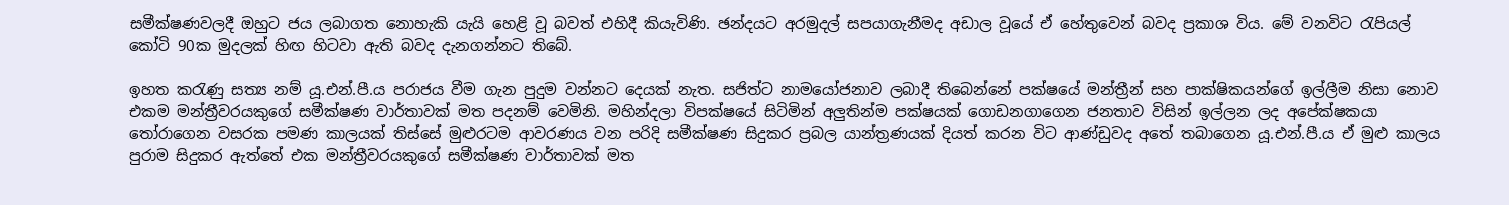සමීක්ෂණවලදී ඔහුට ජය ලබාගත නොහැකි යැයි හෙළි වූ බවත් එහිදී කියැවිණි. ඡන්දයට අරමුදල් සපයාගැනීමද අඩාල වූයේ ඒ හේතුවෙන් බවද ප්‍රකාශ විය. මේ වනවිට රැපියල් කෝටි 90ක මුදලක් හිඟ හිටවා ඇති බවද දැනගන්නට තිබේ.

ඉහත කරැණු සත්‍ය නම් යූ.එන්.පී.ය පරාජය වීම ගැන පුදුම වන්නට දෙයක් නැත. සජිත්ට නාමයෝජනාව ලබාදී තිබෙන්නේ පක්ෂයේ මන්ත්‍රීන් සහ පාක්ෂිකයන්ගේ ඉල්ලීම නිසා නොව එකම මන්ත්‍රීවරයකුගේ සමීක්ෂණ වාර්තාවක් මත පදනම් වෙමිනි. මහින්දලා විපක්ෂයේ සිටිමින් අලුතින්ම පක්ෂයක් ගොඩනගාගෙන ජනතාව විසින් ඉල්ලන ලද අපේක්ෂකයා තෝරාගෙන වසරක පමණ කාලයක් තිස්සේ මුළුරටම ආවරණය වන පරිදි සමීක්ෂණ සිදුකර ප්‍රබල යාන්ත්‍රණයක් දියත් කරන විට ආණ්ඩුවද අතේ තබාගෙන යූ.එන්.පී.ය ඒ මුළු කාලය පුරාම සිදුකර ඇත්තේ එක මන්ත්‍රීවරයකුගේ සමීක්ෂණ වාර්තාවක් මත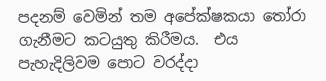පදනම් වෙමින් තම අපේක්ෂකයා තෝරා ගැනීමට කටයුතු කිරීමය.  එය පැහැදිලිවම පොට වරද්දා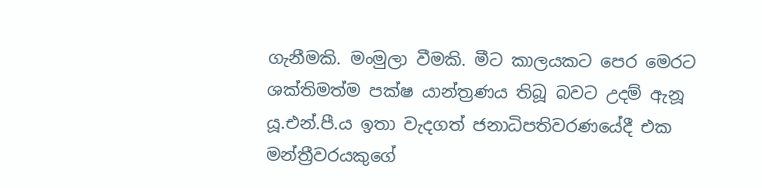ගැනීමකි. මංමුලා වීමකි. මීට කාලයකට පෙර මෙරට ශක්තිමත්ම පක්ෂ යාන්ත්‍රණය තිබූ බවට උදම් ඇනූ යූ.එන්.පී.ය ඉතා වැදගත් ජනාධිපතිවරණයේදී එක මන්ත්‍රීවරයකුගේ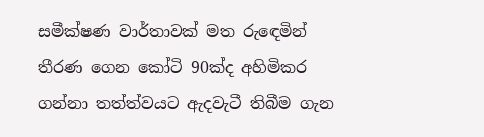සමීක්ෂණ වාර්තාවක් මත රුඳෙමින් තීරණ ගෙන කෝටි 90ක්ද අහිමිකර ගන්නා තත්ත්වයට ඇදවැටී තිබීම ගැන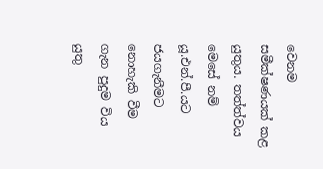වෙනම සමීක්ෂණයක් කළ යුතුය. තත්ත්වය මෙසේ නම් යූ.එන්.පී.යට ජයගැනීමට නොහැකි වීම ගැන පුදුම විය යුතු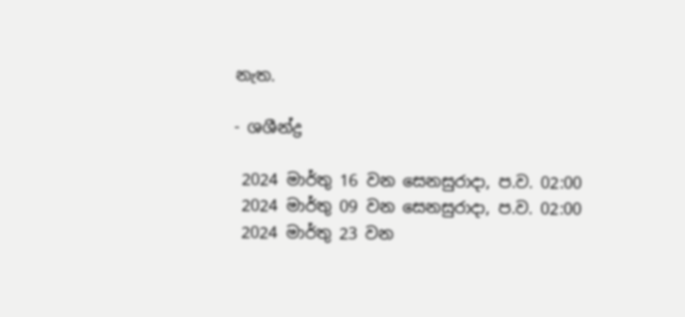නැත.

- ශශීන්ද්‍ර

 2024 මාර්තු 16 වන සෙනසුරාදා, ප.ව. 02:00
 2024 මාර්තු 09 වන සෙනසුරාදා, ප.ව. 02:00
 2024 මාර්තු 23 වන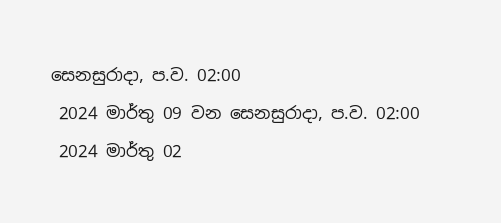සෙනසුරාදා, ප.ව. 02:00
 2024 මාර්තු 09 වන සෙනසුරාදා, ප.ව. 02:00
 2024 මාර්තු 02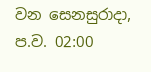වන සෙනසුරාදා, ප.ව. 02:00